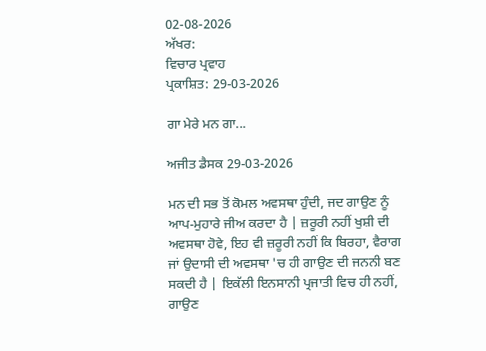02-08-2026
ਅੱਖਰ:
ਵਿਚਾਰ ਪ੍ਰਵਾਹ
ਪ੍ਰਕਾਸ਼ਿਤ: 29-03-2026

ਗਾ ਮੇਰੇ ਮਨ ਗਾ...

ਅਜੀਤ ਡੈਸਕ 29-03-2026

ਮਨ ਦੀ ਸਭ ਤੋਂ ਕੋਮਲ ਅਵਸਥਾ ਹੁੰਦੀ, ਜਦ ਗਾਉਣ ਨੂੰ ਆਪ-ਮੁਹਾਰੇ ਜੀਅ ਕਰਦਾ ਹੈ | ਜ਼ਰੂਰੀ ਨਹੀਂ ਖੁਸ਼ੀ ਦੀ ਅਵਸਥਾ ਹੋਵੇ, ਇਹ ਵੀ ਜ਼ਰੂਰੀ ਨਹੀਂ ਕਿ ਬਿਰਹਾ, ਵੈਰਾਗ ਜਾਂ ਉਦਾਸੀ ਦੀ ਅਵਸਥਾ 'ਚ ਹੀ ਗਾਉਣ ਦੀ ਜਨਨੀ ਬਣ ਸਕਦੀ ਹੈ | ਇਕੱਲੀ ਇਨਸਾਨੀ ਪ੍ਰਜਾਤੀ ਵਿਚ ਹੀ ਨਹੀਂ, ਗਾਉਣ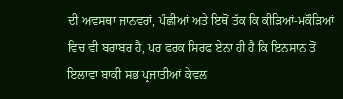ਦੀ ਅਵਸਥਾ ਜਾਨਵਰਾਂ, ਪੰਛੀਆਂ ਅਤੇ ਇਥੋਂ ਤੱਕ ਕਿ ਕੀੜਿਆਂ-ਮਕੌੜਿਆਂ ਵਿਚ ਵੀ ਬਰਾਬਰ ਹੈ, ਪਰ ਫਰਕ ਸਿਰਫ ਏਨਾ ਹੀ ਹੈ ਕਿ ਇਨਸਾਨ ਤੋਂ ਇਲਾਵਾ ਬਾਕੀ ਸਭ ਪ੍ਰਜਾਤੀਆਂ ਕੇਵਲ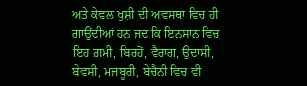ਅਤੇ ਕੇਵਲ ਖੁਸ਼ੀ ਦੀ ਅਵਸਥਾ ਵਿਚ ਹੀ ਗਾਉਂਦੀਆਂ ਹਨ ਜਦ ਕਿ ਇਨਸਾਨ ਵਿਚ ਇਹ ਗ਼ਮੀ, ਬਿਰਹੋਂ, ਵੈਰਾਗ, ਉਦਾਸੀ, ਬੇਵਸੀ, ਮਜਬੂਰੀ, ਬੇਚੈਨੀ ਵਿਚ ਵੀ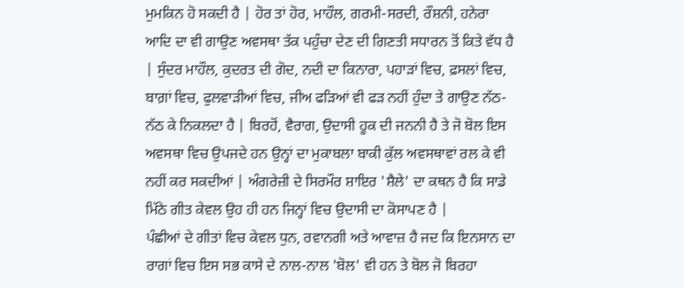ਮੁਮਕਿਨ ਹੋ ਸਕਦੀ ਹੈ | ਹੋਰ ਤਾਂ ਹੋਰ, ਮਾਹੌਲ, ਗਰਮੀ-ਸਰਦੀ, ਰੌਸ਼ਨੀ, ਹਨੇਰਾ ਆਦਿ ਦਾ ਵੀ ਗਾਉਣ ਅਵਸਥਾ ਤੱਕ ਪਹੁੰਚਾ ਦੇਣ ਦੀ ਗਿਣਤੀ ਸਧਾਰਨ ਤੋਂ ਕਿਤੇ ਵੱਧ ਹੈ | ਸੁੰਦਰ ਮਾਹੌਲ, ਕੁਦਰਤ ਦੀ ਗੋਦ, ਨਦੀ ਦਾ ਕਿਨਾਰਾ, ਪਹਾੜਾਂ ਵਿਚ, ਫ਼ਸਲਾਂ ਵਿਚ, ਬਾਗ਼ਾਂ ਵਿਚ, ਫੁਲਵਾੜੀਆਂ ਵਿਚ, ਜੀਅ ਫੜਿਆਂ ਵੀ ਫੜ ਨਹੀਂ ਹੁੰਦਾ ਤੇ ਗਾਉਣ ਨੱਠ-ਨੱਠ ਕੇ ਨਿਕਲਦਾ ਹੈ | ਬਿਰਹੋਂ, ਵੈਰਾਗ, ਉਦਾਸੀ ਹੂਕ ਦੀ ਜਨਨੀ ਹੈ ਤੇ ਜੋ ਬੋਲ ਇਸ ਅਵਸਥਾ ਵਿਚ ਉਪਜਦੇ ਹਨ ਉਨ੍ਹਾਂ ਦਾ ਮੁਕਾਬਲਾ ਬਾਕੀ ਕੁੱਲ ਅਵਸਥਾਵਾਂ ਰਲ ਕੇ ਵੀ ਨਹੀਂ ਕਰ ਸਕਦੀਆਂ | ਅੰਗਰੇਜ਼ੀ ਦੇ ਸਿਰਮੌਰ ਸ਼ਾਇਰ 'ਸ਼ੈਲੇ' ਦਾ ਕਥਨ ਹੈ ਕਿ ਸਾਡੇ ਮਿੱਠੇ ਗੀਤ ਕੇਵਲ ਉਹ ਹੀ ਹਨ ਜਿਨ੍ਹਾਂ ਵਿਚ ਉਦਾਸੀ ਦਾ ਕੋਸਾਪਣ ਹੈ |
ਪੰਛੀਆਂ ਦੇ ਗੀਤਾਂ ਵਿਚ ਕੇਵਲ ਧੁਨ, ਰਵਾਨਗੀ ਅਤੇ ਆਵਾਜ਼ ਹੈ ਜਦ ਕਿ ਇਨਸਾਨ ਦਾ ਰਾਗਾਂ ਵਿਚ ਇਸ ਸਭ ਕਾਸੇ ਦੇ ਨਾਲ-ਨਾਲ 'ਬੋਲ' ਵੀ ਹਨ ਤੇ ਬੋਲ ਜੋ ਬਿਰਹਾ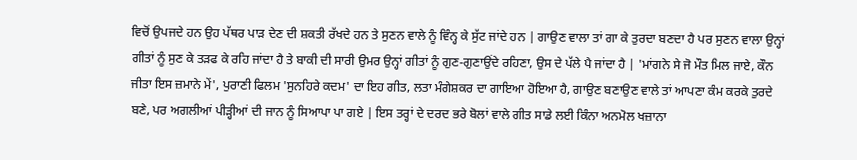ਵਿਚੋਂ ਉਪਜਦੇ ਹਨ ਉਹ ਪੱਥਰ ਪਾੜ ਦੇਣ ਦੀ ਸ਼ਕਤੀ ਰੱਖਦੇ ਹਨ ਤੇ ਸੁਣਨ ਵਾਲੇ ਨੂੰ ਵਿੰਨ੍ਹ ਕੇ ਸੁੱਟ ਜਾਂਦੇ ਹਨ | ਗਾਉਣ ਵਾਲਾ ਤਾਂ ਗਾ ਕੇ ਤੁਰਦਾ ਬਣਦਾ ਹੈ ਪਰ ਸੁਣਨ ਵਾਲਾ ਉਨ੍ਹਾਂ ਗੀਤਾਂ ਨੂੰ ਸੁਣ ਕੇ ਤੜਫ ਕੇ ਰਹਿ ਜਾਂਦਾ ਹੈ ਤੇ ਬਾਕੀ ਦੀ ਸਾਰੀ ਉਮਰ ਉਨ੍ਹਾਂ ਗੀਤਾਂ ਨੂੰ ਗੁਣ-ਗੁਣਾਉਂਦੇ ਰਹਿਣਾ, ਉਸ ਦੇ ਪੱਲੇ ਪੈ ਜਾਂਦਾ ਹੈ | 'ਮਾਂਗਨੇ ਸੇ ਜੋ ਮੌਤ ਮਿਲ ਜਾਏ, ਕੌਨ ਜੀਤਾ ਇਸ ਜ਼ਮਾਨੇ ਮੇਂ', ਪੁਰਾਣੀ ਫਿਲਮ 'ਸੁਨਹਿਰੇ ਕਦਮ' ਦਾ ਇਹ ਗੀਤ, ਲਤਾ ਮੰਗੇਸ਼ਕਰ ਦਾ ਗਾਇਆ ਹੋਇਆ ਹੈ, ਗਾਉਣ ਬਣਾਉਣ ਵਾਲੇ ਤਾਂ ਆਪਣਾ ਕੰਮ ਕਰਕੇ ਤੁਰਦੇ ਬਣੇ, ਪਰ ਅਗਲੀਆਂ ਪੀੜ੍ਹੀਆਂ ਦੀ ਜਾਨ ਨੂੰ ਸਿਆਪਾ ਪਾ ਗਏ | ਇਸ ਤਰ੍ਹਾਂ ਦੇ ਦਰਦ ਭਰੇ ਬੋਲਾਂ ਵਾਲੇ ਗੀਤ ਸਾਡੇ ਲਈ ਕਿੰਨਾ ਅਨਮੋਲ ਖਜ਼ਾਨਾ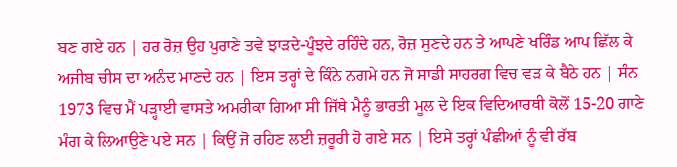ਬਣ ਗਏ ਹਨ | ਹਰ ਰੋਜ਼ ਉਹ ਪੁਰਾਣੇ ਤਵੇ ਝਾੜਦੇ-ਪੂੰਝਦੇ ਰਹਿੰਦੇ ਹਨ, ਰੋਜ਼ ਸੁਣਦੇ ਹਨ ਤੇ ਆਪਣੇ ਖਰਿੰਡ ਆਪ ਛਿੱਲ ਕੇ ਅਜੀਬ ਚੀਸ ਦਾ ਅਨੰਦ ਮਾਣਦੇ ਹਨ | ਇਸ ਤਰ੍ਹਾਂ ਦੇ ਕਿੰਨੇ ਨਗਮੇ ਹਨ ਜੋ ਸਾਡੀ ਸਾਹਰਗ ਵਿਚ ਵੜ ਕੇ ਬੈਠੇ ਹਨ | ਸੰਨ 1973 ਵਿਚ ਮੈਂ ਪੜ੍ਹਾਈ ਵਾਸਤੇ ਅਮਰੀਕਾ ਗਿਆ ਸੀ ਜਿੱਥੇ ਮੈਨੂੰ ਭਾਰਤੀ ਮੂਲ ਦੇ ਇਕ ਵਿਦਿਆਰਥੀ ਕੋਲੋਂ 15-20 ਗਾਣੇ ਮੰਗ ਕੇ ਲਿਆਉਣੇ ਪਏ ਸਨ | ਕਿਉਂ ਜੋ ਰਹਿਣ ਲਈ ਜ਼ਰੂਰੀ ਹੋ ਗਏ ਸਨ | ਇਸੇ ਤਰ੍ਹਾਂ ਪੰਛੀਆਂ ਨੂੰ ਵੀ ਰੱਬ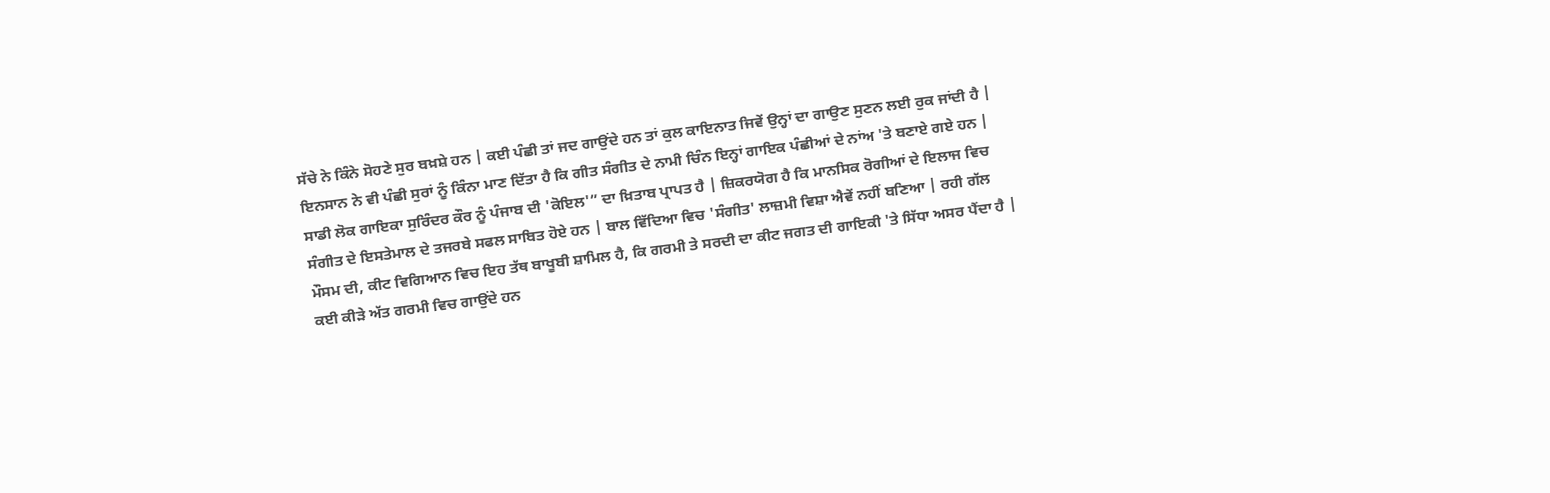ਸੱਚੇ ਨੇ ਕਿੰਨੇ ਸੋਹਣੇ ਸੁਰ ਬਖ਼ਸ਼ੇ ਹਨ | ਕਈ ਪੰਛੀ ਤਾਂ ਜਦ ਗਾਉਂਦੇ ਹਨ ਤਾਂ ਕੁਲ ਕਾਇਨਾਤ ਜਿਵੇਂ ਉਨ੍ਹਾਂ ਦਾ ਗਾਉਣ ਸੁਣਨ ਲਈ ਰੁਕ ਜਾਂਦੀ ਹੈ | ਇਨਸਾਨ ਨੇ ਵੀ ਪੰਛੀ ਸੁਰਾਂ ਨੂੰ ਕਿੰਨਾ ਮਾਣ ਦਿੱਤਾ ਹੈ ਕਿ ਗੀਤ ਸੰਗੀਤ ਦੇ ਨਾਮੀ ਚਿੰਨ ਇਨ੍ਹਾਂ ਗਾਇਕ ਪੰਛੀਆਂ ਦੇ ਨਾਂਅ 'ਤੇ ਬਣਾਏ ਗਏ ਹਨ | ਸਾਡੀ ਲੋਕ ਗਾਇਕਾ ਸੁਰਿੰਦਰ ਕੌਰ ਨੂੰ ਪੰਜਾਬ ਦੀ 'ਕੋਇਲ'” ਦਾ ਖ਼ਿਤਾਬ ਪ੍ਰਾਪਤ ਹੈ | ਜ਼ਿਕਰਯੋਗ ਹੈ ਕਿ ਮਾਨਸਿਕ ਰੋਗੀਆਂ ਦੇ ਇਲਾਜ ਵਿਚ ਸੰਗੀਤ ਦੇ ਇਸਤੇਮਾਲ ਦੇ ਤਜਰਬੇ ਸਫਲ ਸਾਬਿਤ ਹੋਏ ਹਨ | ਬਾਲ ਵਿੱਦਿਆ ਵਿਚ 'ਸੰਗੀਤ' ਲਾਜ਼ਮੀ ਵਿਸ਼ਾ ਐਵੇਂ ਨਹੀਂ ਬਣਿਆ | ਰਹੀ ਗੱਲ ਮੌਸਮ ਦੀ, ਕੀਟ ਵਿਗਿਆਨ ਵਿਚ ਇਹ ਤੱਥ ਬਾਖੂਬੀ ਸ਼ਾਮਿਲ ਹੈ, ਕਿ ਗਰਮੀ ਤੇ ਸਰਦੀ ਦਾ ਕੀਟ ਜਗਤ ਦੀ ਗਾਇਕੀ 'ਤੇ ਸਿੱਧਾ ਅਸਰ ਪੈਂਦਾ ਹੈ | ਕਈ ਕੀੜੇ ਅੱਤ ਗਰਮੀ ਵਿਚ ਗਾਉਂਦੇ ਹਨ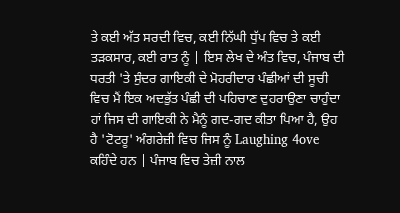ਤੇ ਕਈ ਅੱਤ ਸਰਦੀ ਵਿਚ, ਕਈ ਨਿੱਘੀ ਧੁੱਪ ਵਿਚ ਤੇ ਕਈ ਤੜਕਸਾਰ, ਕਈ ਰਾਤ ਨੂੰ | ਇਸ ਲੇਖ ਦੇ ਅੰਤ ਵਿਚ, ਪੰਜਾਬ ਦੀ ਧਰਤੀ 'ਤੇ ਸੁੰਦਰ ਗਾਇਕੀ ਦੇ ਮੋਹਰੀਦਾਰ ਪੰਛੀਆਂ ਦੀ ਸੂਚੀ ਵਿਚ ਮੈਂ ਇਕ ਅਦਭੁੱਤ ਪੰਛੀ ਦੀ ਪਹਿਚਾਣ ਦੁਹਰਾਉਣਾ ਚਾਹੁੰਦਾ ਹਾਂ ਜਿਸ ਦੀ ਗਾਇਕੀ ਨੇ ਮੈਨੂੰ ਗਦ-ਗਦ ਕੀਤਾ ਪਿਆ ਹੈ, ਉਹ ਹੈ 'ਟੋਟਰੂ' ਅੰਗਰੇਜ਼ੀ ਵਿਚ ਜਿਸ ਨੂੰ Laughing 4ove ਕਹਿੰਦੇ ਹਨ | ਪੰਜਾਬ ਵਿਚ ਤੇਜ਼ੀ ਨਾਲ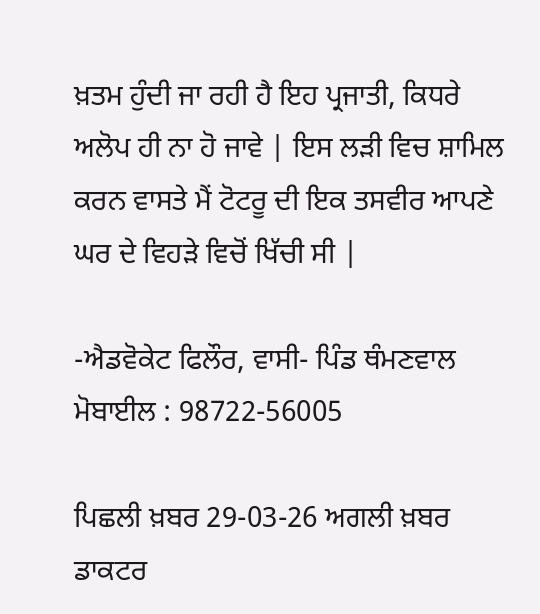ਖ਼ਤਮ ਹੁੰਦੀ ਜਾ ਰਹੀ ਹੈ ਇਹ ਪ੍ਰਜਾਤੀ, ਕਿਧਰੇ ਅਲੋਪ ਹੀ ਨਾ ਹੋ ਜਾਵੇ | ਇਸ ਲੜੀ ਵਿਚ ਸ਼ਾਮਿਲ ਕਰਨ ਵਾਸਤੇ ਮੈਂ ਟੋਟਰੂ ਦੀ ਇਕ ਤਸਵੀਰ ਆਪਣੇ ਘਰ ਦੇ ਵਿਹੜੇ ਵਿਚੋਂ ਖਿੱਚੀ ਸੀ |

-ਐਡਵੋਕੇਟ ਫਿਲੌਰ, ਵਾਸੀ- ਪਿੰਡ ਥੰਮਣਵਾਲ
ਮੋਬਾਈਲ : 98722-56005

ਪਿਛਲੀ ਖ਼ਬਰ 29-03-26 ਅਗਲੀ ਖ਼ਬਰ ਡਾਕਟਰ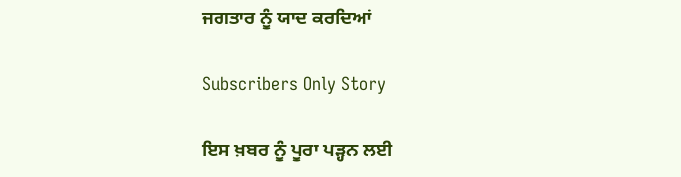ਜਗਤਾਰ ਨੂੰ ਯਾਦ ਕਰਦਿਆਂ

Subscribers Only Story

ਇਸ ਖ਼ਬਰ ਨੂੰ ਪੂਰਾ ਪੜ੍ਹਨ ਲਈ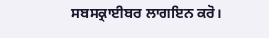ਸਬਸਕ੍ਰਾਈਬਰ ਲਾਗਇਨ ਕਰੋ।